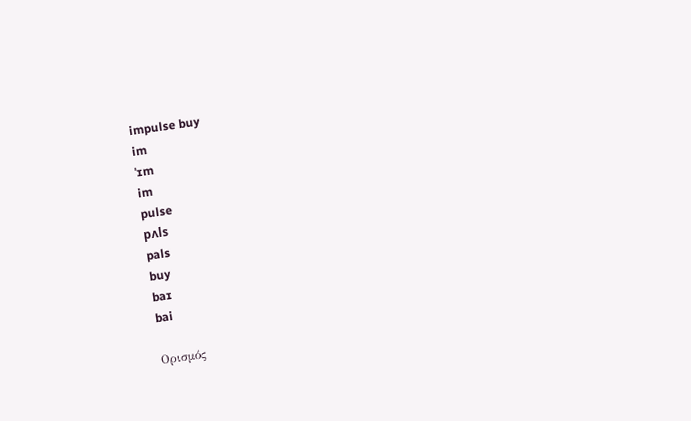impulse buy
im
ˈɪm
im
pulse
pʌls
pals
buy
baɪ
bai

Ορισμός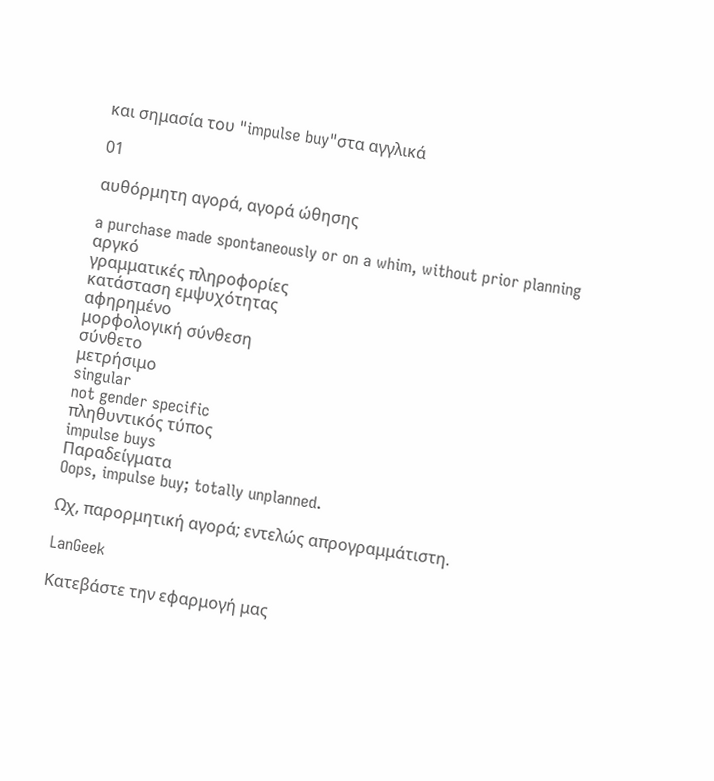και σημασία του "impulse buy"στα αγγλικά

01

αυθόρμητη αγορά, αγορά ώθησης

a purchase made spontaneously or on a whim, without prior planning
αργκό
γραμματικές πληροφορίες
κατάσταση εμψυχότητας
αφηρημένο
μορφολογική σύνθεση
σύνθετο
μετρήσιμο
singular
not gender specific
πληθυντικός τύπος
impulse buys
Παραδείγματα
Oops, impulse buy; totally unplanned.

Ωχ, παρορμητική αγορά; εντελώς απρογραμμάτιστη.

LanGeek

Κατεβάστε την εφαρμογή μας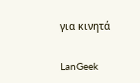για κινητά

LanGeek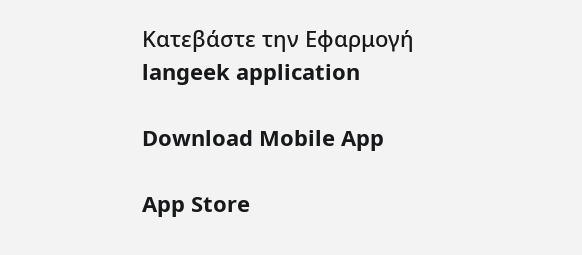Κατεβάστε την Εφαρμογή
langeek application

Download Mobile App

App Store